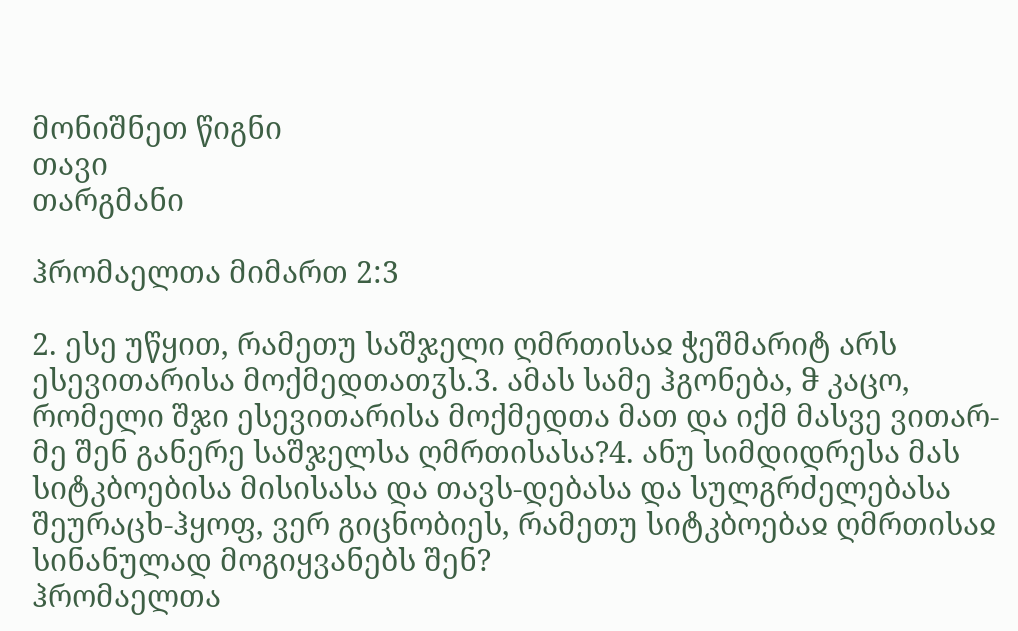მონიშნეთ წიგნი
თავი
თარგმანი

ჰრომაელთა მიმართ 2:3

2. ესე უწყით, რამეთუ საშჯელი ღმრთისაჲ ჭეშმარიტ არს ესევითარისა მოქმედთათჳს.3. ამას სამე ჰგონება, ჵ კაცო, რომელი შჯი ესევითარისა მოქმედთა მათ და იქმ მასვე ვითარ-მე შენ განერე საშჯელსა ღმრთისასა?4. ანუ სიმდიდრესა მას სიტკბოებისა მისისასა და თავს-დებასა და სულგრძელებასა შეურაცხ-ჰყოფ, ვერ გიცნობიეს, რამეთუ სიტკბოებაჲ ღმრთისაჲ სინანულად მოგიყვანებს შენ?
ჰრომაელთა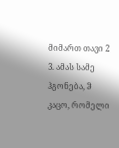მიმართ თავი 2
3. ამას სამე ჰგონება, ჵ კაცო, რომელი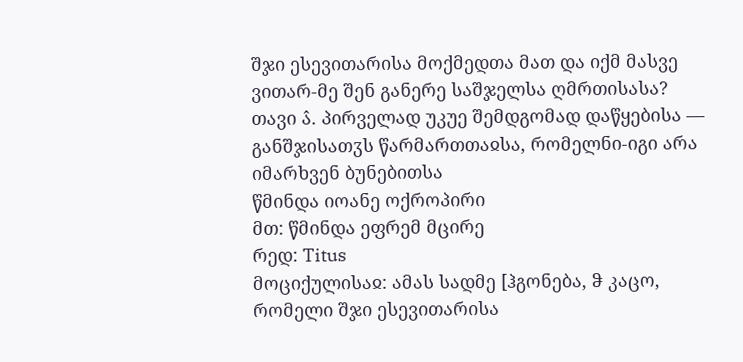შჯი ესევითარისა მოქმედთა მათ და იქმ მასვე ვითარ-მე შენ განერე საშჯელსა ღმრთისასა?
თავი ა̂. პირველად უკუე შემდგომად დაწყებისა — განშჯისათჳს წარმართთაჲსა, რომელნი-იგი არა იმარხვენ ბუნებითსა
წმინდა იოანე ოქროპირი
მთ: წმინდა ეფრემ მცირე
რედ: Titus
მოციქულისაჲ: ამას სადმე [ჰგონება, ჵ კაცო, რომელი შჯი ესევითარისა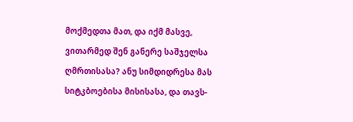მოქმედთა მათ, და იქმ მასვე, ვითარმედ შენ განერე საშჯელსა ღმრთისასა? ანუ სიმდიდრესა მას სიტკბოებისა მისისასა, და თავს-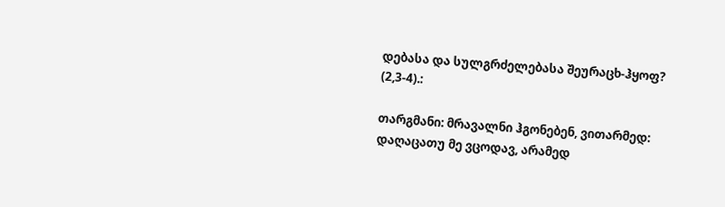დებასა და სულგრძელებასა შეურაცხ-ჰყოფ? (2,3-4).:

თარგმანი: მრავალნი ჰგონებენ, ვითარმედ: დაღაცათუ მე ვცოდავ, არამედ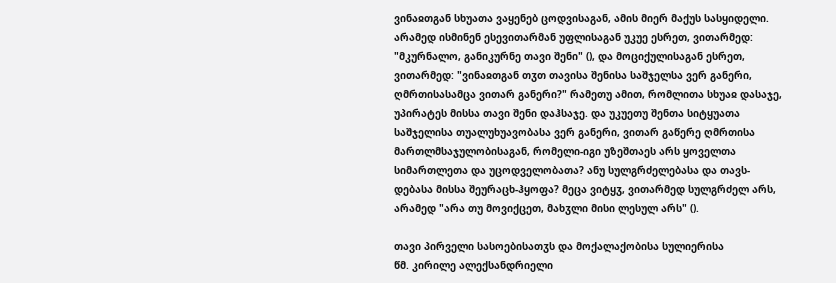ვინაჲთგან სხუათა ვაყენებ ცოდვისაგან, ამის მიერ მაქუს სასყიდელი. არამედ ისმინენ ესევითარმან უფლისაგან უკუე ესრეთ, ვითარმედ: "მკურნალო, განიკურნე თავი შენი" (), და მოციქულისაგან ესრეთ, ვითარმედ: "ვინაჲთგან თჳთ თავისა შენისა საშჯელსა ვერ განერი, ღმრთისასამცა ვითარ განერი?" რამეთუ ამით, რომლითა სხუაჲ დასაჯე, უპირატეს მისსა თავი შენი დაჰსაჯე. და უკუეთუ შენთა სიტყუათა საშჯელისა თუალუხუავობასა ვერ განერი, ვითარ გაწერე ღმრთისა მართლმსაჯულობისაგან, რომელი-იგი უზეშთაეს არს ყოველთა სიმართლეთა და უცოდველობათა? ანუ სულგრძელებასა და თავს-დებასა მისსა შეურაცხ-ჰყოფა? მეცა ვიტყჳ, ვითარმედ სულგრძელ არს, არამედ "არა თუ მოვიქცეთ, მახჳლი მისი ლესულ არს" ().

თავი პირველი სასოებისათჳს და მოქალაქობისა სულიერისა
წმ. კირილე ალექსანდრიელი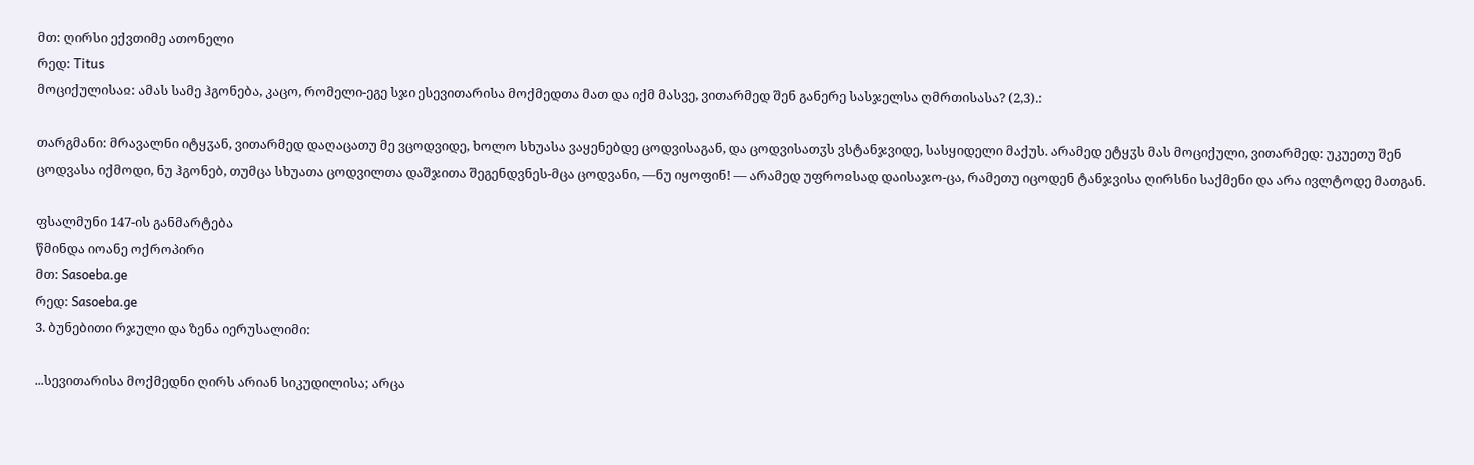მთ: ღირსი ექვთიმე ათონელი
რედ: Titus
მოციქულისაჲ: ამას სამე ჰგონება, კაცო, რომელი-ეგე სჯი ესევითარისა მოქმედთა მათ და იქმ მასვე, ვითარმედ შენ განერე სასჯელსა ღმრთისასა? (2,3).:

თარგმანი: მრავალნი იტყჳან, ვითარმედ დაღაცათუ მე ვცოდვიდე, ხოლო სხუასა ვაყენებდე ცოდვისაგან, და ცოდვისათჳს ვსტანჯვიდე, სასყიდელი მაქუს. არამედ ეტყჳს მას მოციქული, ვითარმედ: უკუეთუ შენ ცოდვასა იქმოდი, ნუ ჰგონებ, თუმცა სხუათა ცოდვილთა დაშჯითა შეგენდვნეს-მცა ცოდვანი, —ნუ იყოფინ! — არამედ უფროჲსად დაისაჯო-ცა, რამეთუ იცოდენ ტანჯვისა ღირსნი საქმენი და არა ივლტოდე მათგან.

ფსალმუნი 147-ის განმარტება
წმინდა იოანე ოქროპირი
მთ: Sasoeba.ge
რედ: Sasoeba.ge
3. ბუნებითი რჯული და ზენა იერუსალიმი:

...სევითარისა მოქმედნი ღირს არიან სიკუდილისა; არცა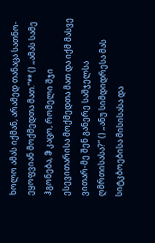ხოლო ამას იქმან, არამედ თანაცა სათნო-ეყოფვიან მოქმედთა მათ.“** () „ამას სამე ჰგონება, ჵ კაცო, რომელი შჯი ესევითარისა მოქმედთა მათ და იქმ მასვე ვითარ-მე შენ განერე საშჯელსა ღმრთისასა?“ () „ანუ სიმდიდრესა მას სიტკბოებისა მისისასა და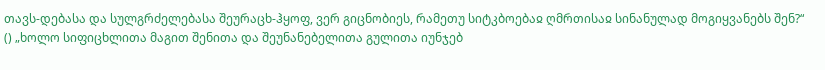თავს-დებასა და სულგრძელებასა შეურაცხ-ჰყოფ, ვერ გიცნობიეს, რამეთუ სიტკბოებაჲ ღმრთისაჲ სინანულად მოგიყვანებს შენ?“ () „ხოლო სიფიცხლითა მაგით შენითა და შეუნანებელითა გულითა იუნჯებ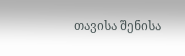თავისა შენისა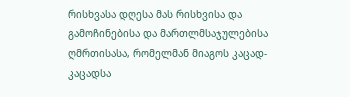რისხვასა დღესა მას რისხვისა და გამოჩინებისა და მართლმსაჯულებისა ღმრთისასა, რომელმან მიაგოს კაცად-კაცადსა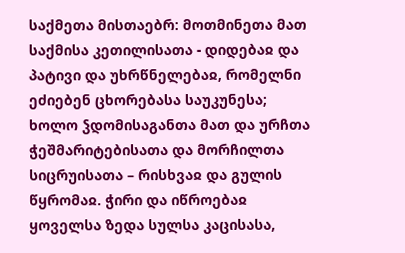საქმეთა მისთაებრ: მოთმინეთა მათ საქმისა კეთილისათა - დიდებაჲ და პატივი და უხრწნელებაჲ, რომელნი ეძიებენ ცხორებასა საუკუნესა; ხოლო ჴდომისაგანთა მათ და ურჩთა ჭეშმარიტებისათა და მორჩილთა სიცრუისათა – რისხვაჲ და გულის წყრომაჲ. ჭირი და იწროებაჲ ყოველსა ზედა სულსა კაცისასა,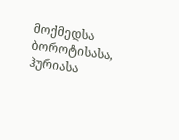მოქმედსა ბოროტისასა, ჰურიასა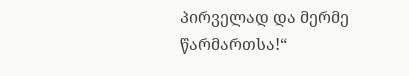პირველად და მერმე წარმართსა!“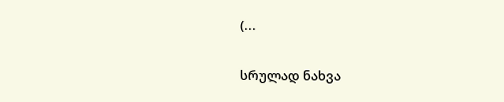(...

სრულად ნახვა